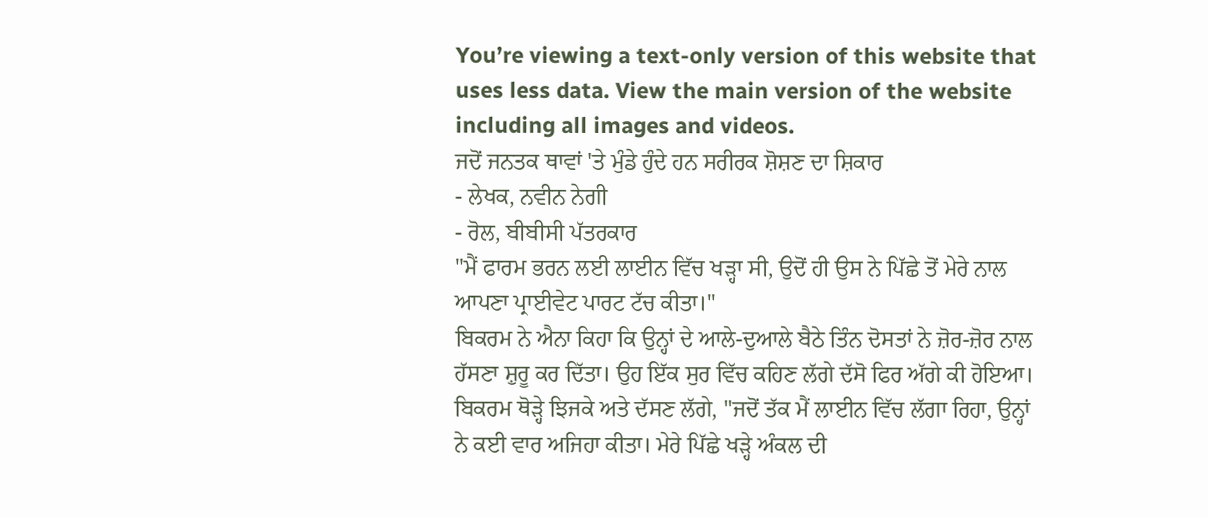You’re viewing a text-only version of this website that uses less data. View the main version of the website including all images and videos.
ਜਦੋਂ ਜਨਤਕ ਥਾਵਾਂ 'ਤੇ ਮੁੰਡੇ ਹੁੰਦੇ ਹਨ ਸਰੀਰਕ ਸ਼ੋਸ਼ਣ ਦਾ ਸ਼ਿਕਾਰ
- ਲੇਖਕ, ਨਵੀਨ ਨੇਗੀ
- ਰੋਲ, ਬੀਬੀਸੀ ਪੱਤਰਕਾਰ
"ਮੈਂ ਫਾਰਮ ਭਰਨ ਲਈ ਲਾਈਨ ਵਿੱਚ ਖੜ੍ਹਾ ਸੀ, ਉਦੋਂ ਹੀ ਉਸ ਨੇ ਪਿੱਛੇ ਤੋਂ ਮੇਰੇ ਨਾਲ ਆਪਣਾ ਪ੍ਰਾਈਵੇਟ ਪਾਰਟ ਟੱਚ ਕੀਤਾ।''
ਬਿਕਰਮ ਨੇ ਐਨਾ ਕਿਹਾ ਕਿ ਉਨ੍ਹਾਂ ਦੇ ਆਲੇ-ਦੁਆਲੇ ਬੈਠੇ ਤਿੰਨ ਦੋਸਤਾਂ ਨੇ ਜ਼ੋਰ-ਜ਼ੋਰ ਨਾਲ ਹੱਸਣਾ ਸ਼ੁਰੂ ਕਰ ਦਿੱਤਾ। ਉਹ ਇੱਕ ਸੁਰ ਵਿੱਚ ਕਹਿਣ ਲੱਗੇ ਦੱਸੋ ਫਿਰ ਅੱਗੇ ਕੀ ਹੋਇਆ।
ਬਿਕਰਮ ਥੋੜ੍ਹੇ ਝਿਜਕੇ ਅਤੇ ਦੱਸਣ ਲੱਗੇ, ''ਜਦੋਂ ਤੱਕ ਮੈਂ ਲਾਈਨ ਵਿੱਚ ਲੱਗਾ ਰਿਹਾ, ਉਨ੍ਹਾਂ ਨੇ ਕਈ ਵਾਰ ਅਜਿਹਾ ਕੀਤਾ। ਮੇਰੇ ਪਿੱਛੇ ਖੜ੍ਹੇ ਅੰਕਲ ਦੀ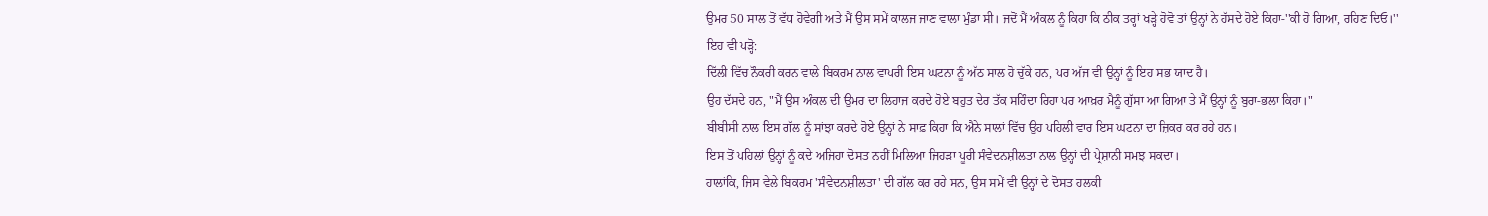ਉਮਰ 50 ਸਾਲ ਤੋਂ ਵੱਧ ਹੋਵੇਗੀ ਅਤੇ ਮੈਂ ਉਸ ਸਮੇਂ ਕਾਲਜ ਜਾਣ ਵਾਲਾ ਮੁੰਡਾ ਸੀ। ਜਦੋਂ ਮੈਂ ਅੰਕਲ ਨੂੰ ਕਿਹਾ ਕਿ ਠੀਕ ਤਰ੍ਹਾਂ ਖੜ੍ਹੇ ਹੋਵੋ ਤਾਂ ਉਨ੍ਹਾਂ ਨੇ ਹੱਸਦੇ ਹੋਏ ਕਿਹਾ-''ਕੀ ਹੋ ਗਿਆ, ਰਹਿਣ ਦਿਓ।''
ਇਹ ਵੀ ਪੜ੍ਹੋ:
ਦਿੱਲੀ ਵਿੱਚ ਨੌਕਰੀ ਕਰਨ ਵਾਲੇ ਬਿਕਰਮ ਨਾਲ ਵਾਪਰੀ ਇਸ ਘਟਨਾ ਨੂੰ ਅੱਠ ਸਾਲ ਹੋ ਚੁੱਕੇ ਹਨ, ਪਰ ਅੱਜ ਵੀ ਉਨ੍ਹਾਂ ਨੂੰ ਇਹ ਸਭ ਯਾਦ ਹੈ।
ਉਹ ਦੱਸਦੇ ਹਨ, "ਮੈਂ ਉਸ ਅੰਕਲ ਦੀ ਉਮਰ ਦਾ ਲਿਹਾਜ ਕਰਦੇ ਹੋਏ ਬਹੁਤ ਦੇਰ ਤੱਕ ਸਹਿੰਦਾ ਰਿਹਾ ਪਰ ਆਖ਼ਰ ਮੈਨੂੰ ਗੁੱਸਾ ਆ ਗਿਆ ਤੇ ਮੈਂ ਉਨ੍ਹਾਂ ਨੂੰ ਬੁਰਾ-ਭਲਾ ਕਿਹਾ।"
ਬੀਬੀਸੀ ਨਾਲ ਇਸ ਗੱਲ ਨੂੰ ਸਾਂਝਾ ਕਰਦੇ ਹੋਏ ਉਨ੍ਹਾਂ ਨੇ ਸਾਫ਼ ਕਿਹਾ ਕਿ ਐਨੇ ਸਾਲਾਂ ਵਿੱਚ ਉਹ ਪਹਿਲੀ ਵਾਰ ਇਸ ਘਟਨਾ ਦਾ ਜ਼ਿਕਰ ਕਰ ਰਹੇ ਹਨ।
ਇਸ ਤੋਂ ਪਹਿਲਾਂ ਉਨ੍ਹਾਂ ਨੂੰ ਕਦੇ ਅਜਿਹਾ ਦੋਸਤ ਨਹੀਂ ਮਿਲਿਆ ਜਿਹੜਾ ਪੂਰੀ ਸੰਵੇਦਨਸ਼ੀਲਤਾ ਨਾਲ ਉਨ੍ਹਾਂ ਦੀ ਪ੍ਰੇਸ਼ਾਨੀ ਸਮਝ ਸਕਦਾ।
ਹਾਲਾਂਕਿ, ਜਿਸ ਵੇਲੇ ਬਿਕਰਮ 'ਸੰਵੇਦਨਸ਼ੀਲਤਾ' ਦੀ ਗੱਲ ਕਰ ਰਹੇ ਸਨ, ਉਸ ਸਮੇਂ ਵੀ ਉਨ੍ਹਾਂ ਦੇ ਦੋਸਤ ਹਲਕੀ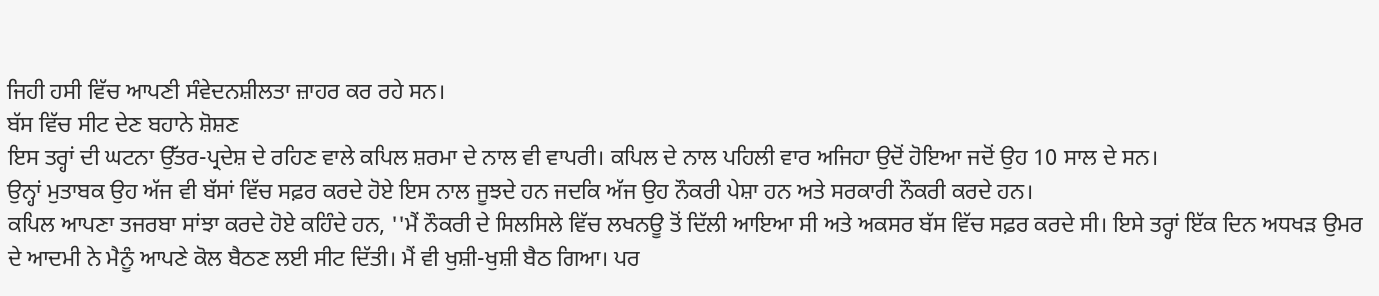ਜਿਹੀ ਹਸੀ ਵਿੱਚ ਆਪਣੀ ਸੰਵੇਦਨਸ਼ੀਲਤਾ ਜ਼ਾਹਰ ਕਰ ਰਹੇ ਸਨ।
ਬੱਸ ਵਿੱਚ ਸੀਟ ਦੇਣ ਬਹਾਨੇ ਸ਼ੋਸ਼ਣ
ਇਸ ਤਰ੍ਹਾਂ ਦੀ ਘਟਨਾ ਉੱਤਰ-ਪ੍ਰਦੇਸ਼ ਦੇ ਰਹਿਣ ਵਾਲੇ ਕਪਿਲ ਸ਼ਰਮਾ ਦੇ ਨਾਲ ਵੀ ਵਾਪਰੀ। ਕਪਿਲ ਦੇ ਨਾਲ ਪਹਿਲੀ ਵਾਰ ਅਜਿਹਾ ਉਦੋਂ ਹੋਇਆ ਜਦੋਂ ਉਹ 10 ਸਾਲ ਦੇ ਸਨ।
ਉਨ੍ਹਾਂ ਮੁਤਾਬਕ ਉਹ ਅੱਜ ਵੀ ਬੱਸਾਂ ਵਿੱਚ ਸਫ਼ਰ ਕਰਦੇ ਹੋਏ ਇਸ ਨਾਲ ਜੂਝਦੇ ਹਨ ਜਦਕਿ ਅੱਜ ਉਹ ਨੌਕਰੀ ਪੇਸ਼ਾ ਹਨ ਅਤੇ ਸਰਕਾਰੀ ਨੌਕਰੀ ਕਰਦੇ ਹਨ।
ਕਪਿਲ ਆਪਣਾ ਤਜਰਬਾ ਸਾਂਝਾ ਕਰਦੇ ਹੋਏ ਕਹਿੰਦੇ ਹਨ, ''ਮੈਂ ਨੌਕਰੀ ਦੇ ਸਿਲਸਿਲੇ ਵਿੱਚ ਲਖਨਊ ਤੋਂ ਦਿੱਲੀ ਆਇਆ ਸੀ ਅਤੇ ਅਕਸਰ ਬੱਸ ਵਿੱਚ ਸਫ਼ਰ ਕਰਦੇ ਸੀ। ਇਸੇ ਤਰ੍ਹਾਂ ਇੱਕ ਦਿਨ ਅਧਖੜ ਉਮਰ ਦੇ ਆਦਮੀ ਨੇ ਮੈਨੂੰ ਆਪਣੇ ਕੋਲ ਬੈਠਣ ਲਈ ਸੀਟ ਦਿੱਤੀ। ਮੈਂ ਵੀ ਖੁਸ਼ੀ-ਖੁਸ਼ੀ ਬੈਠ ਗਿਆ। ਪਰ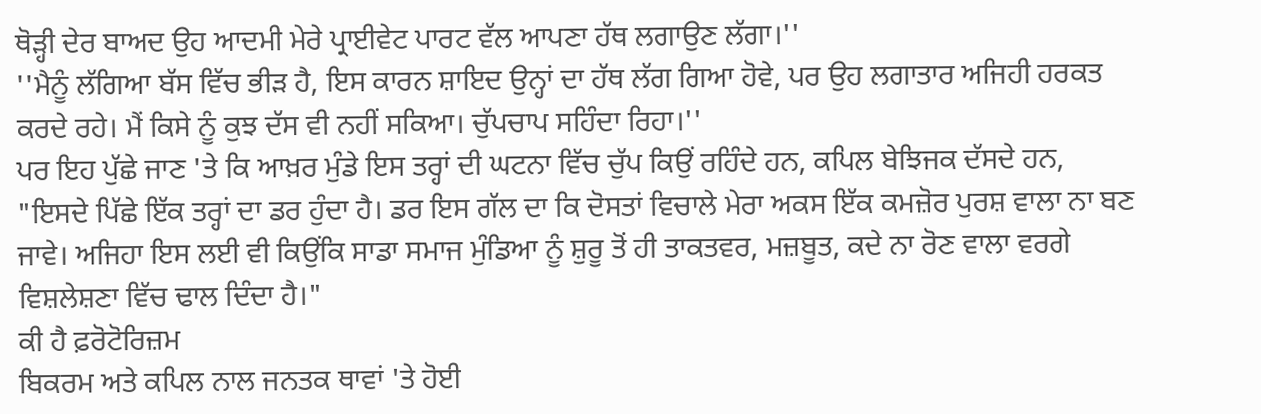ਥੋੜ੍ਹੀ ਦੇਰ ਬਾਅਦ ਉਹ ਆਦਮੀ ਮੇਰੇ ਪ੍ਰਾਈਵੇਟ ਪਾਰਟ ਵੱਲ ਆਪਣਾ ਹੱਥ ਲਗਾਉਣ ਲੱਗਾ।''
''ਮੈਨੂੰ ਲੱਗਿਆ ਬੱਸ ਵਿੱਚ ਭੀੜ ਹੈ, ਇਸ ਕਾਰਨ ਸ਼ਾਇਦ ਉਨ੍ਹਾਂ ਦਾ ਹੱਥ ਲੱਗ ਗਿਆ ਹੋਵੇ, ਪਰ ਉਹ ਲਗਾਤਾਰ ਅਜਿਹੀ ਹਰਕਤ ਕਰਦੇ ਰਹੇ। ਮੈਂ ਕਿਸੇ ਨੂੰ ਕੁਝ ਦੱਸ ਵੀ ਨਹੀਂ ਸਕਿਆ। ਚੁੱਪਚਾਪ ਸਹਿੰਦਾ ਰਿਹਾ।''
ਪਰ ਇਹ ਪੁੱਛੇ ਜਾਣ 'ਤੇ ਕਿ ਆਖ਼ਰ ਮੁੰਡੇ ਇਸ ਤਰ੍ਹਾਂ ਦੀ ਘਟਨਾ ਵਿੱਚ ਚੁੱਪ ਕਿਉਂ ਰਹਿੰਦੇ ਹਨ, ਕਪਿਲ ਬੇਝਿਜਕ ਦੱਸਦੇ ਹਨ, "ਇਸਦੇ ਪਿੱਛੇ ਇੱਕ ਤਰ੍ਹਾਂ ਦਾ ਡਰ ਹੁੰਦਾ ਹੈ। ਡਰ ਇਸ ਗੱਲ ਦਾ ਕਿ ਦੋਸਤਾਂ ਵਿਚਾਲੇ ਮੇਰਾ ਅਕਸ ਇੱਕ ਕਮਜ਼ੋਰ ਪੁਰਸ਼ ਵਾਲਾ ਨਾ ਬਣ ਜਾਵੇ। ਅਜਿਹਾ ਇਸ ਲਈ ਵੀ ਕਿਉਂਕਿ ਸਾਡਾ ਸਮਾਜ ਮੁੰਡਿਆ ਨੂੰ ਸ਼ੁਰੂ ਤੋਂ ਹੀ ਤਾਕਤਵਰ, ਮਜ਼ਬੂਤ, ਕਦੇ ਨਾ ਰੋਣ ਵਾਲਾ ਵਰਗੇ ਵਿਸ਼ਲੇਸ਼ਣਾ ਵਿੱਚ ਢਾਲ ਦਿੰਦਾ ਹੈ।"
ਕੀ ਹੈ ਫ਼ਰੋਟੋਰਿਜ਼ਮ
ਬਿਕਰਮ ਅਤੇ ਕਪਿਲ ਨਾਲ ਜਨਤਕ ਥਾਵਾਂ 'ਤੇ ਹੋਈ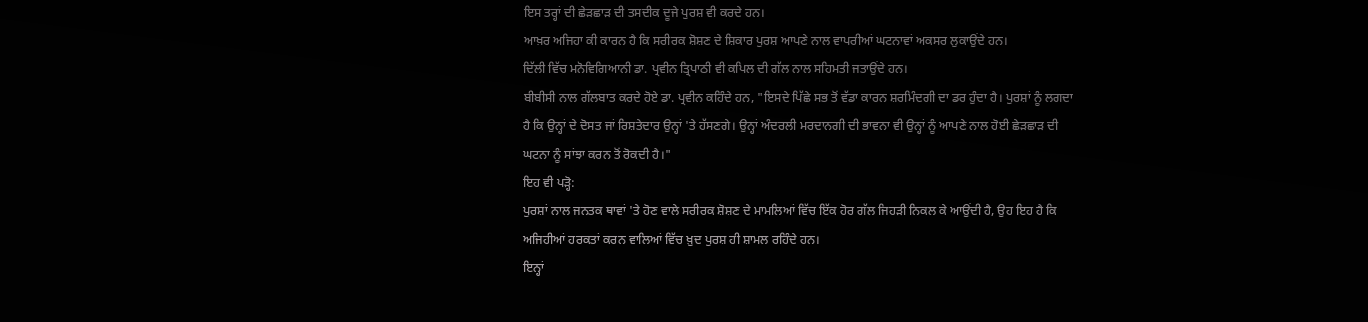ਇਸ ਤਰ੍ਹਾਂ ਦੀ ਛੇੜਛਾੜ ਦੀ ਤਸਦੀਕ ਦੂਜੇ ਪੁਰਸ਼ ਵੀ ਕਰਦੇ ਹਨ।
ਆਖ਼ਰ ਅਜਿਹਾ ਕੀ ਕਾਰਨ ਹੈ ਕਿ ਸਰੀਰਕ ਸ਼ੋਸ਼ਣ ਦੇ ਸ਼ਿਕਾਰ ਪੁਰਸ਼ ਆਪਣੇ ਨਾਲ ਵਾਪਰੀਆਂ ਘਟਨਾਵਾਂ ਅਕਸਰ ਲੁਕਾਉਂਦੇ ਹਨ।
ਦਿੱਲੀ ਵਿੱਚ ਮਨੋਵਿਗਿਆਨੀ ਡਾ. ਪ੍ਰਵੀਨ ਤ੍ਰਿਪਾਠੀ ਵੀ ਕਪਿਲ ਦੀ ਗੱਲ ਨਾਲ ਸਹਿਮਤੀ ਜਤਾਉਂਦੇ ਹਨ।
ਬੀਬੀਸੀ ਨਾਲ ਗੱਲਬਾਤ ਕਰਦੇ ਹੋਏ ਡਾ. ਪ੍ਰਵੀਨ ਕਹਿੰਦੇ ਹਨ, "ਇਸਦੇ ਪਿੱਛੇ ਸਭ ਤੋਂ ਵੱਡਾ ਕਾਰਨ ਸ਼ਰਮਿੰਦਗੀ ਦਾ ਡਰ ਹੁੰਦਾ ਹੈ। ਪੁਰਸ਼ਾਂ ਨੂੰ ਲਗਦਾ ਹੈ ਕਿ ਉਨ੍ਹਾਂ ਦੇ ਦੋਸਤ ਜਾਂ ਰਿਸ਼ਤੇਦਾਰ ਉਨ੍ਹਾਂ 'ਤੇ ਹੱਸਣਗੇ। ਉਨ੍ਹਾਂ ਅੰਦਰਲੀ ਮਰਦਾਨਗੀ ਦੀ ਭਾਵਨਾ ਵੀ ਉਨ੍ਹਾਂ ਨੂੰ ਆਪਣੇ ਨਾਲ ਹੋਈ ਛੇੜਛਾੜ ਦੀ ਘਟਨਾ ਨੂੰ ਸਾਂਝਾ ਕਰਨ ਤੋਂ ਰੋਕਦੀ ਹੈ।"
ਇਹ ਵੀ ਪੜ੍ਹੋ:
ਪੁਰਸ਼ਾਂ ਨਾਲ ਜਨਤਕ ਥਾਵਾਂ 'ਤੇ ਹੋਣ ਵਾਲੇ ਸਰੀਰਕ ਸ਼ੋਸ਼ਣ ਦੇ ਮਾਮਲਿਆਂ ਵਿੱਚ ਇੱਕ ਹੋਰ ਗੱਲ ਜਿਹੜੀ ਨਿਕਲ ਕੇ ਆਉਂਦੀ ਹੈ, ਉਹ ਇਹ ਹੈ ਕਿ ਅਜਿਹੀਆਂ ਹਰਕਤਾਂ ਕਰਨ ਵਾਲਿਆਂ ਵਿੱਚ ਖ਼ੁਦ ਪੁਰਸ਼ ਹੀ ਸ਼ਾਮਲ ਰਹਿੰਦੇ ਹਨ।
ਇਨ੍ਹਾਂ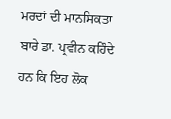ਮਰਦਾਂ ਦੀ ਮਾਨਸਿਕਤਾ ਬਾਰੇ ਡਾ. ਪ੍ਰਵੀਨ ਕਹਿੰਦੇ ਹਨ ਕਿ ਇਹ ਲੋਕ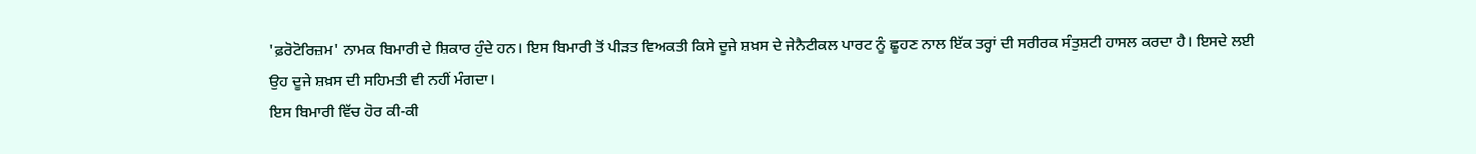'ਫ਼ਰੋਟੋਰਿਜ਼ਮ' ਨਾਮਕ ਬਿਮਾਰੀ ਦੇ ਸ਼ਿਕਾਰ ਹੁੰਦੇ ਹਨ। ਇਸ ਬਿਮਾਰੀ ਤੋਂ ਪੀੜਤ ਵਿਅਕਤੀ ਕਿਸੇ ਦੂਜੇ ਸ਼ਖ਼ਸ ਦੇ ਜੇਨੈਟੀਕਲ ਪਾਰਟ ਨੂੰ ਛੂਹਣ ਨਾਲ ਇੱਕ ਤਰ੍ਹਾਂ ਦੀ ਸਰੀਰਕ ਸੰਤੁਸ਼ਟੀ ਹਾਸਲ ਕਰਦਾ ਹੈ। ਇਸਦੇ ਲਈ ਉਹ ਦੂਜੇ ਸ਼ਖ਼ਸ ਦੀ ਸਹਿਮਤੀ ਵੀ ਨਹੀਂ ਮੰਗਦਾ।
ਇਸ ਬਿਮਾਰੀ ਵਿੱਚ ਹੋਰ ਕੀ-ਕੀ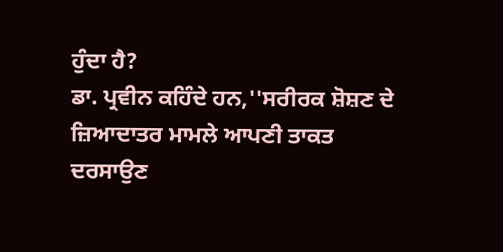ਹੁੰਦਾ ਹੈ?
ਡਾ. ਪ੍ਰਵੀਨ ਕਹਿੰਦੇ ਹਨ,''ਸਰੀਰਕ ਸ਼ੋਸ਼ਣ ਦੇ ਜ਼ਿਆਦਾਤਰ ਮਾਮਲੇ ਆਪਣੀ ਤਾਕਤ ਦਰਸਾਉਣ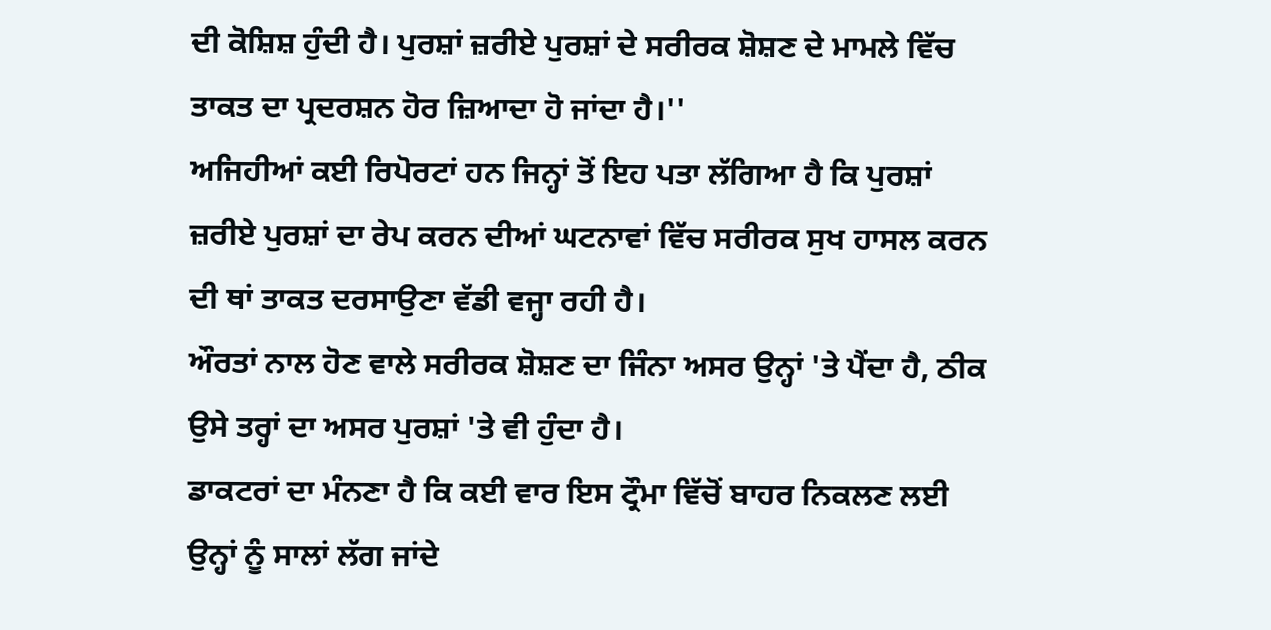ਦੀ ਕੋਸ਼ਿਸ਼ ਹੁੰਦੀ ਹੈ। ਪੁਰਸ਼ਾਂ ਜ਼ਰੀਏ ਪੁਰਸ਼ਾਂ ਦੇ ਸਰੀਰਕ ਸ਼ੋਸ਼ਣ ਦੇ ਮਾਮਲੇ ਵਿੱਚ ਤਾਕਤ ਦਾ ਪ੍ਰਦਰਸ਼ਨ ਹੋਰ ਜ਼ਿਆਦਾ ਹੋ ਜਾਂਦਾ ਹੈ।''
ਅਜਿਹੀਆਂ ਕਈ ਰਿਪੋਰਟਾਂ ਹਨ ਜਿਨ੍ਹਾਂ ਤੋਂ ਇਹ ਪਤਾ ਲੱਗਿਆ ਹੈ ਕਿ ਪੁਰਸ਼ਾਂ ਜ਼ਰੀਏ ਪੁਰਸ਼ਾਂ ਦਾ ਰੇਪ ਕਰਨ ਦੀਆਂ ਘਟਨਾਵਾਂ ਵਿੱਚ ਸਰੀਰਕ ਸੁਖ ਹਾਸਲ ਕਰਨ ਦੀ ਥਾਂ ਤਾਕਤ ਦਰਸਾਉਣਾ ਵੱਡੀ ਵਜ੍ਹਾ ਰਹੀ ਹੈ।
ਔਰਤਾਂ ਨਾਲ ਹੋਣ ਵਾਲੇ ਸਰੀਰਕ ਸ਼ੋਸ਼ਣ ਦਾ ਜਿੰਨਾ ਅਸਰ ਉਨ੍ਹਾਂ 'ਤੇ ਪੈਂਦਾ ਹੈ, ਠੀਕ ਉਸੇ ਤਰ੍ਹਾਂ ਦਾ ਅਸਰ ਪੁਰਸ਼ਾਂ 'ਤੇ ਵੀ ਹੁੰਦਾ ਹੈ।
ਡਾਕਟਰਾਂ ਦਾ ਮੰਨਣਾ ਹੈ ਕਿ ਕਈ ਵਾਰ ਇਸ ਟ੍ਰੌਮਾ ਵਿੱਚੋਂ ਬਾਹਰ ਨਿਕਲਣ ਲਈ ਉਨ੍ਹਾਂ ਨੂੰ ਸਾਲਾਂ ਲੱਗ ਜਾਂਦੇ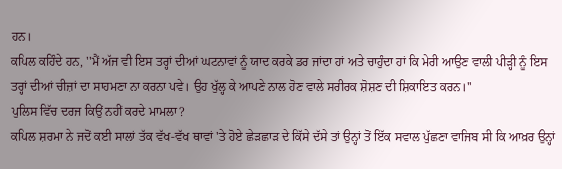ਹਨ।
ਕਪਿਲ ਕਹਿੰਦੇ ਹਨ, ''ਮੈਂ ਅੱਜ ਵੀ ਇਸ ਤਰ੍ਹਾਂ ਦੀਆਂ ਘਟਨਾਵਾਂ ਨੂੰ ਯਾਦ ਕਰਕੇ ਡਰ ਜਾਂਦਾ ਹਾਂ ਅਤੇ ਚਾਹੁੰਦਾ ਹਾਂ ਕਿ ਮੇਰੀ ਆਉਣ ਵਾਲੀ ਪੀੜ੍ਹੀ ਨੂੰ ਇਸ ਤਰ੍ਹਾਂ ਦੀਆਂ ਚੀਜ਼ਾਂ ਦਾ ਸਾਹਮਣਾ ਨਾ ਕਰਨਾ ਪਵੇ। ਉਹ ਖੁੱਲ੍ਹ ਕੇ ਆਪਣੇ ਨਾਲ ਹੋਣ ਵਾਲੇ ਸਰੀਰਕ ਸ਼ੋਸ਼ਣ ਦੀ ਸ਼ਿਕਾਇਤ ਕਰਨ।''
ਪੁਲਿਸ ਵਿੱਚ ਦਰਜ ਕਿਉਂ ਨਹੀਂ ਕਰਦੇ ਮਾਮਲਾ?
ਕਪਿਲ ਸ਼ਰਮਾ ਨੇ ਜਦੋਂ ਕਈ ਸਾਲਾਂ ਤੱਕ ਵੱਖ-ਵੱਖ ਥਾਵਾਂ 'ਤੇ ਹੋਏ ਛੇੜਛਾੜ ਦੇ ਕਿੱਸੇ ਦੱਸੇ ਤਾਂ ਉਨ੍ਹਾਂ ਤੋਂ ਇੱਕ ਸਵਾਲ ਪੁੱਛਣਾ ਵਾਜਿਬ ਸੀ ਕਿ ਆਖ਼ਰ ਉਨ੍ਹਾਂ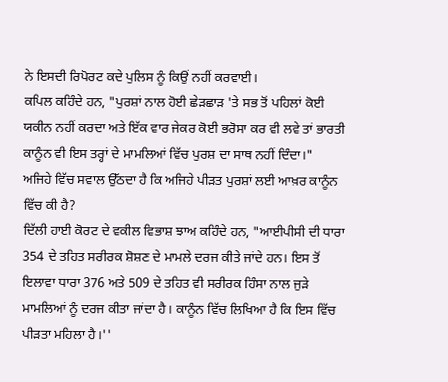ਨੇ ਇਸਦੀ ਰਿਪੋਰਟ ਕਦੇ ਪੁਲਿਸ ਨੂੰ ਕਿਉਂ ਨਹੀਂ ਕਰਵਾਈ।
ਕਪਿਲ ਕਹਿੰਦੇ ਹਨ, "ਪੁਰਸ਼ਾਂ ਨਾਲ ਹੋਈ ਛੇੜਛਾੜ 'ਤੇ ਸਭ ਤੋਂ ਪਹਿਲਾਂ ਕੋਈ ਯਕੀਨ ਨਹੀਂ ਕਰਦਾ ਅਤੇ ਇੱਕ ਵਾਰ ਜੇਕਰ ਕੋਈ ਭਰੋਸਾ ਕਰ ਵੀ ਲਵੇ ਤਾਂ ਭਾਰਤੀ ਕਾਨੂੰਨ ਵੀ ਇਸ ਤਰ੍ਹਾਂ ਦੇ ਮਾਮਲਿਆਂ ਵਿੱਚ ਪੁਰਸ਼ ਦਾ ਸਾਥ ਨਹੀਂ ਦਿੰਦਾ।"
ਅਜਿਹੇ ਵਿੱਚ ਸਵਾਲ ਉੱਠਦਾ ਹੈ ਕਿ ਅਜਿਹੇ ਪੀੜਤ ਪੁਰਸ਼ਾਂ ਲਈ ਆਖ਼ਰ ਕਾਨੂੰਨ ਵਿੱਚ ਕੀ ਹੈ?
ਦਿੱਲੀ ਹਾਈ ਕੋਰਟ ਦੇ ਵਕੀਲ ਵਿਭਾਸ਼ ਝਾਅ ਕਹਿੰਦੇ ਹਨ, "ਆਈਪੀਸੀ ਦੀ ਧਾਰਾ 354 ਦੇ ਤਹਿਤ ਸਰੀਰਕ ਸ਼ੋਸ਼ਣ ਦੇ ਮਾਮਲੇ ਦਰਜ ਕੀਤੇ ਜਾਂਦੇ ਹਨ। ਇਸ ਤੋਂ ਇਲਾਵਾ ਧਾਰਾ 376 ਅਤੇ 509 ਦੇ ਤਹਿਤ ਵੀ ਸਰੀਰਕ ਹਿੰਸਾ ਨਾਲ ਜੁੜੇ ਮਾਮਲਿਆਂ ਨੂੰ ਦਰਜ ਕੀਤਾ ਜਾਂਦਾ ਹੈ। ਕਾਨੂੰਨ ਵਿੱਚ ਲਿਖਿਆ ਹੈ ਕਿ ਇਸ ਵਿੱਚ ਪੀੜਤਾ ਮਹਿਲਾ ਹੈ।''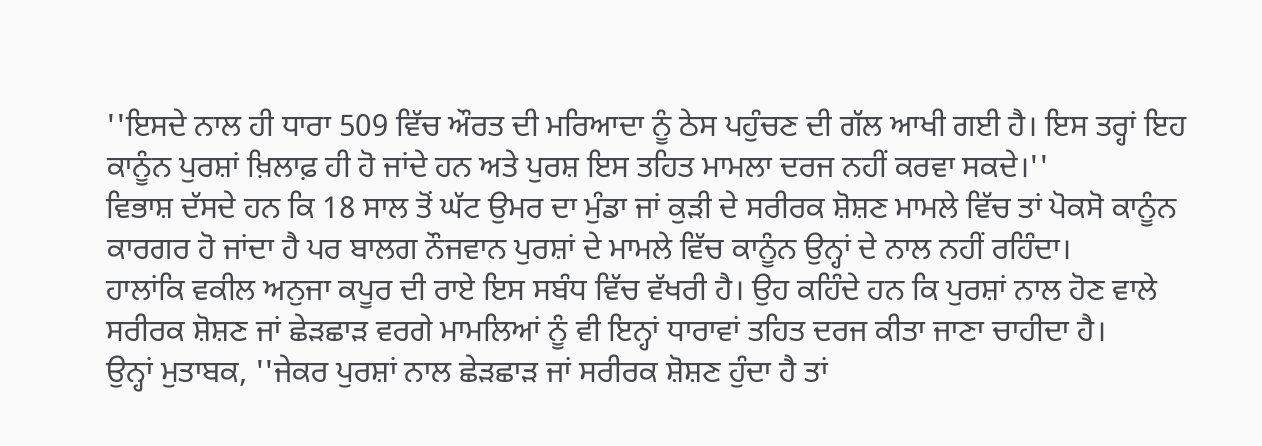''ਇਸਦੇ ਨਾਲ ਹੀ ਧਾਰਾ 509 ਵਿੱਚ ਔਰਤ ਦੀ ਮਰਿਆਦਾ ਨੂੰ ਠੇਸ ਪਹੁੰਚਣ ਦੀ ਗੱਲ ਆਖੀ ਗਈ ਹੈ। ਇਸ ਤਰ੍ਹਾਂ ਇਹ ਕਾਨੂੰਨ ਪੁਰਸ਼ਾਂ ਖ਼ਿਲਾਫ਼ ਹੀ ਹੋ ਜਾਂਦੇ ਹਨ ਅਤੇ ਪੁਰਸ਼ ਇਸ ਤਹਿਤ ਮਾਮਲਾ ਦਰਜ ਨਹੀਂ ਕਰਵਾ ਸਕਦੇ।''
ਵਿਭਾਸ਼ ਦੱਸਦੇ ਹਨ ਕਿ 18 ਸਾਲ ਤੋਂ ਘੱਟ ਉਮਰ ਦਾ ਮੁੰਡਾ ਜਾਂ ਕੁੜੀ ਦੇ ਸਰੀਰਕ ਸ਼ੋਸ਼ਣ ਮਾਮਲੇ ਵਿੱਚ ਤਾਂ ਪੋਕਸੋ ਕਾਨੂੰਨ ਕਾਰਗਰ ਹੋ ਜਾਂਦਾ ਹੈ ਪਰ ਬਾਲਗ ਨੌਜਵਾਨ ਪੁਰਸ਼ਾਂ ਦੇ ਮਾਮਲੇ ਵਿੱਚ ਕਾਨੂੰਨ ਉਨ੍ਹਾਂ ਦੇ ਨਾਲ ਨਹੀਂ ਰਹਿੰਦਾ।
ਹਾਲਾਂਕਿ ਵਕੀਲ ਅਨੁਜਾ ਕਪੂਰ ਦੀ ਰਾਏ ਇਸ ਸਬੰਧ ਵਿੱਚ ਵੱਖਰੀ ਹੈ। ਉਹ ਕਹਿੰਦੇ ਹਨ ਕਿ ਪੁਰਸ਼ਾਂ ਨਾਲ ਹੋਣ ਵਾਲੇ ਸਰੀਰਕ ਸ਼ੋਸ਼ਣ ਜਾਂ ਛੇੜਛਾੜ ਵਰਗੇ ਮਾਮਲਿਆਂ ਨੂੰ ਵੀ ਇਨ੍ਹਾਂ ਧਾਰਾਵਾਂ ਤਹਿਤ ਦਰਜ ਕੀਤਾ ਜਾਣਾ ਚਾਹੀਦਾ ਹੈ।
ਉਨ੍ਹਾਂ ਮੁਤਾਬਕ, ''ਜੇਕਰ ਪੁਰਸ਼ਾਂ ਨਾਲ ਛੇੜਛਾੜ ਜਾਂ ਸਰੀਰਕ ਸ਼ੋਸ਼ਣ ਹੁੰਦਾ ਹੈ ਤਾਂ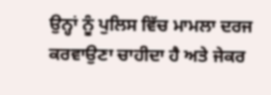ਉਨ੍ਹਾਂ ਨੂੰ ਪੁਲਿਸ ਵਿੱਚ ਮਾਮਲਾ ਦਰਜ ਕਰਵਾਉਣਾ ਚਾਹੀਦਾ ਹੈ ਅਤੇ ਜੇਕਰ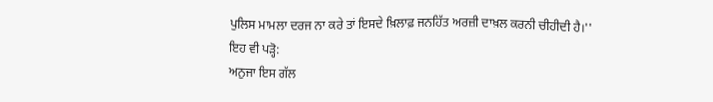ਪੁਲਿਸ ਮਾਮਲਾ ਦਰਜ ਨਾ ਕਰੇ ਤਾਂ ਇਸਦੇ ਖ਼ਿਲਾਫ਼ ਜਨਹਿੱਤ ਅਰਜ਼ੀ ਦਾਖ਼ਲ ਕਰਨੀ ਚੀਹੀਦੀ ਹੈ।''
ਇਹ ਵੀ ਪੜ੍ਹੋ:
ਅਨੁਜਾ ਇਸ ਗੱਲ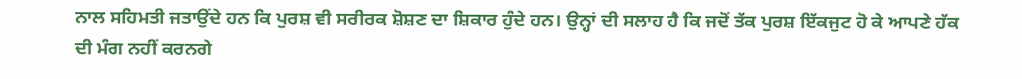ਨਾਲ ਸਹਿਮਤੀ ਜਤਾਉਂਦੇ ਹਨ ਕਿ ਪੁਰਸ਼ ਵੀ ਸਰੀਰਕ ਸ਼ੋਸ਼ਣ ਦਾ ਸ਼ਿਕਾਰ ਹੁੰਦੇ ਹਨ। ਉਨ੍ਹਾਂ ਦੀ ਸਲਾਹ ਹੈ ਕਿ ਜਦੋਂ ਤੱਕ ਪੁਰਸ਼ ਇੱਕਜੁਟ ਹੋ ਕੇ ਆਪਣੇ ਹੱਕ ਦੀ ਮੰਗ ਨਹੀਂ ਕਰਨਗੇ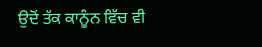ਉਦੋਂ ਤੱਕ ਕਾਨੂੰਨ ਵਿੱਚ ਵੀ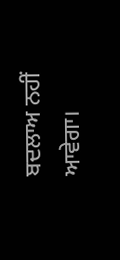ਬਦਲਾਅ ਨਹੀਂ ਆਵੇਗਾ।